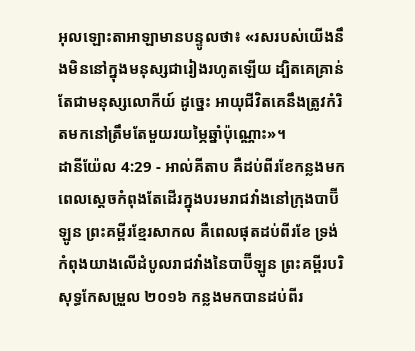អុលឡោះតាអាឡាមានបន្ទូលថា៖ «រសរបស់យើងនឹងមិននៅក្នុងមនុស្សជារៀងរហូតឡើយ ដ្បិតគេគ្រាន់តែជាមនុស្សលោកីយ៍ ដូច្នេះ អាយុជីវិតគេនឹងត្រូវកំរិតមកនៅត្រឹមតែមួយរយម្ភៃឆ្នាំប៉ុណ្ណោះ»។
ដានីយ៉ែល 4:29 - អាល់គីតាប គឺដប់ពីរខែកន្លងមក ពេលស្ដេចកំពុងតែដើរក្នុងបរមរាជវាំងនៅក្រុងបាប៊ីឡូន ព្រះគម្ពីរខ្មែរសាកល គឺពេលផុតដប់ពីរខែ ទ្រង់កំពុងយាងលើដំបូលរាជវាំងនៃបាប៊ីឡូន ព្រះគម្ពីរបរិសុទ្ធកែសម្រួល ២០១៦ កន្លងមកបានដប់ពីរ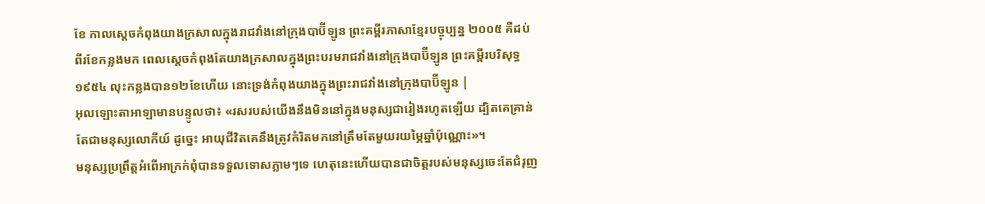ខែ កាលស្ដេចកំពុងយាងក្រសាលក្នុងរាជវាំងនៅក្រុងបាប៊ីឡូន ព្រះគម្ពីរភាសាខ្មែរបច្ចុប្បន្ន ២០០៥ គឺដប់ពីរខែកន្លងមក ពេលស្ដេចកំពុងតែយាងក្រសាលក្នុងព្រះបរមរាជវាំងនៅក្រុងបាប៊ីឡូន ព្រះគម្ពីរបរិសុទ្ធ ១៩៥៤ លុះកន្លងបាន១២ខែហើយ នោះទ្រង់កំពុងយាងក្នុងព្រះរាជវាំងនៅក្រុងបាប៊ីឡូន |
អុលឡោះតាអាឡាមានបន្ទូលថា៖ «រសរបស់យើងនឹងមិននៅក្នុងមនុស្សជារៀងរហូតឡើយ ដ្បិតគេគ្រាន់តែជាមនុស្សលោកីយ៍ ដូច្នេះ អាយុជីវិតគេនឹងត្រូវកំរិតមកនៅត្រឹមតែមួយរយម្ភៃឆ្នាំប៉ុណ្ណោះ»។
មនុស្សប្រព្រឹត្តអំពើអាក្រក់ពុំបានទទួលទោសភ្លាមៗទេ ហេតុនេះហើយបានជាចិត្តរបស់មនុស្សចេះតែជំរុញ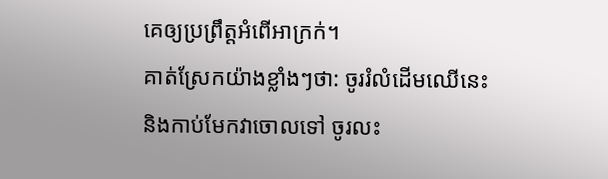គេឲ្យប្រព្រឹត្តអំពើអាក្រក់។
គាត់ស្រែកយ៉ាងខ្លាំងៗថា: ចូររំលំដើមឈើនេះ និងកាប់មែកវាចោលទៅ ចូរលះ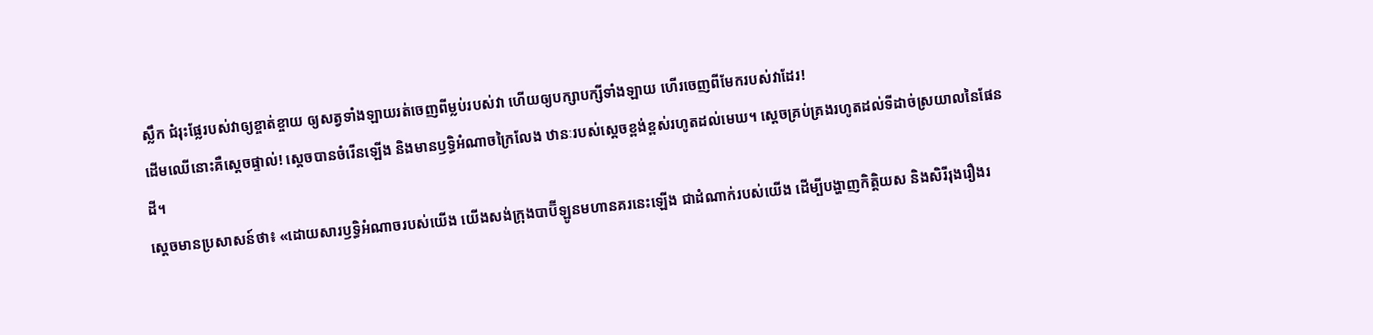ស្លឹក ជំរុះផ្លែរបស់វាឲ្យខ្ចាត់ខ្ចាយ ឲ្យសត្វទាំងឡាយរត់ចេញពីម្លប់របស់វា ហើយឲ្យបក្សាបក្សីទាំងឡាយ ហើរចេញពីមែករបស់វាដែរ!
ដើមឈើនោះគឺស្តេចផ្ទាល់! ស្តេចបានចំរើនឡើង និងមានឫទ្ធិអំណាចក្រៃលែង ឋានៈរបស់ស្តេចខ្ពង់ខ្ពស់រហូតដល់មេឃ។ ស្តេចគ្រប់គ្រងរហូតដល់ទីដាច់ស្រយាលនៃផែនដី។
ស្តេចមានប្រសាសន៍ថា៖ «ដោយសារឫទ្ធិអំណាចរបស់យើង យើងសង់ក្រុងបាប៊ីឡូនមហានគរនេះឡើង ជាដំណាក់របស់យើង ដើម្បីបង្ហាញកិត្តិយស និងសិរីរុងរឿងរ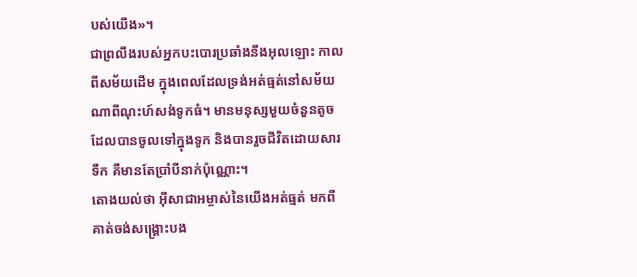បស់យើង»។
ជាព្រលឹងរបស់អ្នកបះបោរប្រឆាំងនឹងអុលឡោះ កាលពីសម័យដើម ក្នុងពេលដែលទ្រង់អត់ធ្មត់នៅសម័យណាពីណុះហ៍សង់ទូកធំ។ មានមនុស្សមួយចំនួនតូច ដែលបានចូលទៅក្នុងទូក និងបានរួចជីវិតដោយសារទឹក គឺមានតែប្រាំបីនាក់ប៉ុណ្ណោះ។
តោងយល់ថា អ៊ីសាជាអម្ចាស់នៃយើងអត់ធ្មត់ មកពីគាត់ចង់សង្គ្រោះបង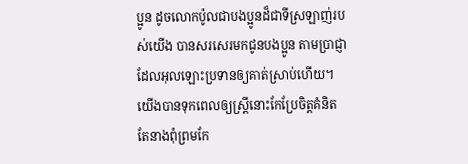ប្អូន ដូចលោកប៉ូលជាបងប្អូនដ៏ជាទីស្រឡាញ់របស់យើង បានសរសេរមកជូនបងប្អូន តាមប្រាជ្ញាដែលអុលឡោះប្រទានឲ្យគាត់ស្រាប់ហើយ។
យើងបានទុកពេលឲ្យស្ដ្រីនោះកែប្រែចិត្ដគំនិត តែនាងពុំព្រមកែ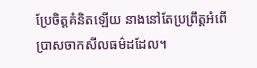ប្រែចិត្ដគំនិតឡើយ នាងនៅតែប្រព្រឹត្ដអំពើប្រាសចាកសីលធម៌ដដែល។